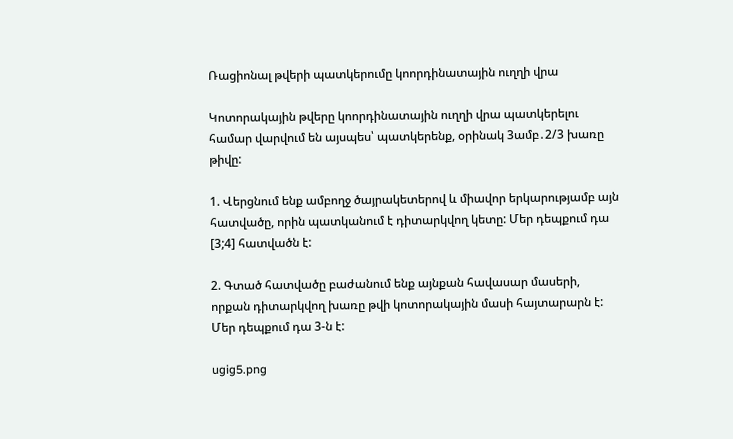Ռացիոնալ թվերի պատկերումը կոորդինատային ուղղի վրա

Կոտորակային թվերը կոորդինատային ուղղի վրա պատկերելու համար վարվում են այսպես՝ պատկերենք, օրինակ 3ամբ․2/3 խառը թիվը:

1. Վերցնում ենք ամբողջ ծայրակետերով և միավոր երկարությամբ այն հատվածը, որին պատկանում է դիտարկվող կետը: Մեր դեպքում դա [3;4] հատվածն է:

2. Գտած հատվածը բաժանում ենք այնքան հավասար մասերի, որքան դիտարկվող խառը թվի կոտորակային մասի հայտարարն է: Մեր դեպքում դա 3-ն է:

ugig5.png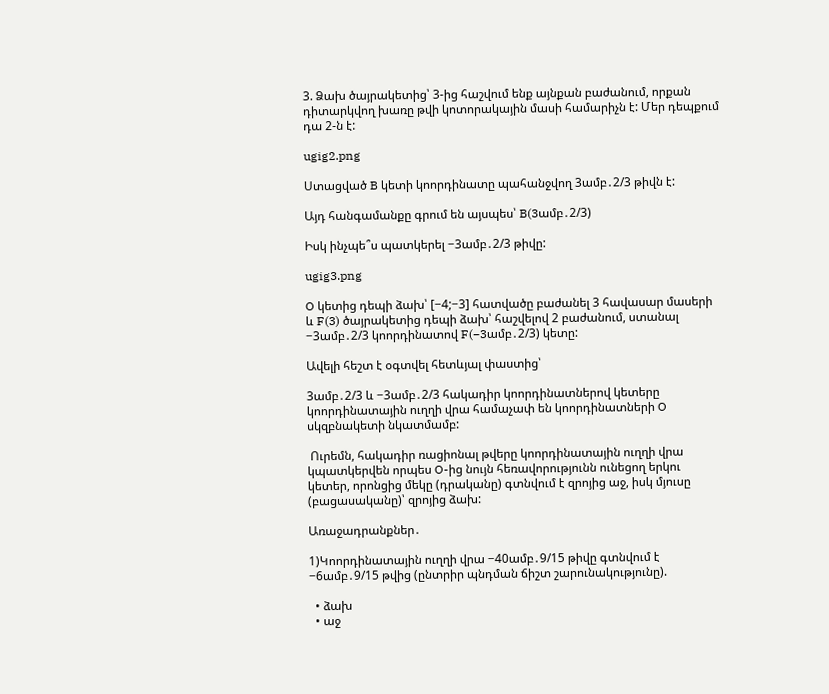3. Ձախ ծայրակետից՝ 3-ից հաշվում ենք այնքան բաժանում, որքան դիտարկվող խառը թվի կոտորակային մասի համարիչն է: Մեր դեպքում դա 2-ն է:

ugig2.png

Ստացված B կետի կոորդինատը պահանջվող 3ամբ․2/3 թիվն է:

Այդ հանգամանքը գրում են այսպես՝ B(3ամբ․2/3)

Իսկ ինչպե՞ս պատկերել −3ամբ․2/3 թիվը:

ugig3.png

O կետից դեպի ձախ՝ [−4;−3] հատվածը բաժանել 3 հավասար մասերի և F(3) ծայրակետից դեպի ձախ՝ հաշվելով 2 բաժանում, ստանալ   −3ամբ․2/3 կոորդինատով F(−3ամբ․2/3) կետը:

Ավելի հեշտ է օգտվել հետևյալ փաստից՝

3ամբ․2/3 և −3ամբ․2/3 հակադիր կոորդինատներով կետերը կոորդինատային ուղղի վրա համաչափ են կոորդինատների O սկզբնակետի նկատմամբ:

 Ուրեմն, հակադիր ռացիոնալ թվերը կոորդինատային ուղղի վրա կպատկերվեն որպես O-ից նույն հեռավորությունն ունեցող երկու կետեր, որոնցից մեկը (դրականը) գտնվում է զրոյից աջ, իսկ մյուսը (բացասականը)՝ զրոյից ձախ:

Առաջադրանքներ․

1)Կոորդինատային ուղղի վրա −40ամբ․9/15 թիվը գտնվում է −6ամբ․9/15 թվից (ընտրիր պնդման ճիշտ շարունակությունը).

  • ձախ
  • աջ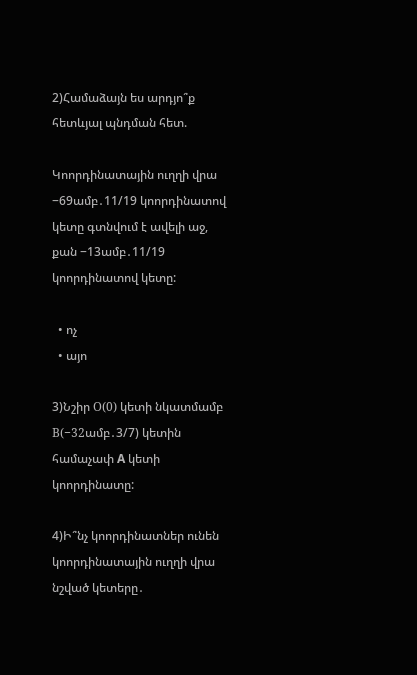2)Համաձայն ես արդյո՞ք հետևյալ պնդման հետ.

Կոորդինատային ուղղի վրա −69ամբ․11/19 կոորդինատով կետը գտնվում է ավելի աջ, քան −13ամբ․11/19 կոորդինատով կետը:

  • ոչ
  • այո

3)Նշիր О(0) կետի նկատմամբ В(−32ամբ․3/7) կետին համաչափ A կետի կոորդինատը:

4)Ի՞նչ կոորդինատներ ունեն կոորդինատային ուղղի վրա նշված կետերը․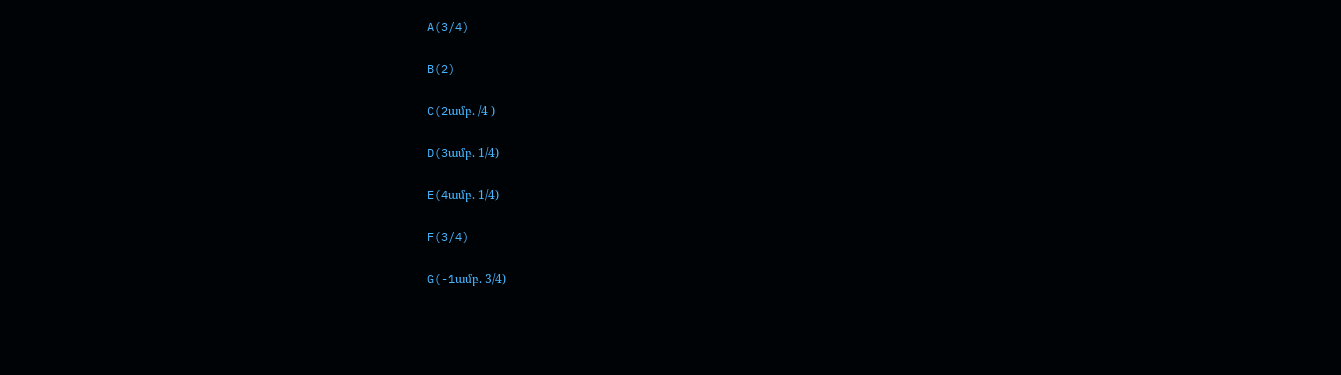A(3/4)

B(2)

C(2ամբ. /4 )

D(3ամբ. 1/4)

E(4ամբ. 1/4)

F(3/4)

G(-1ամբ. 3/4)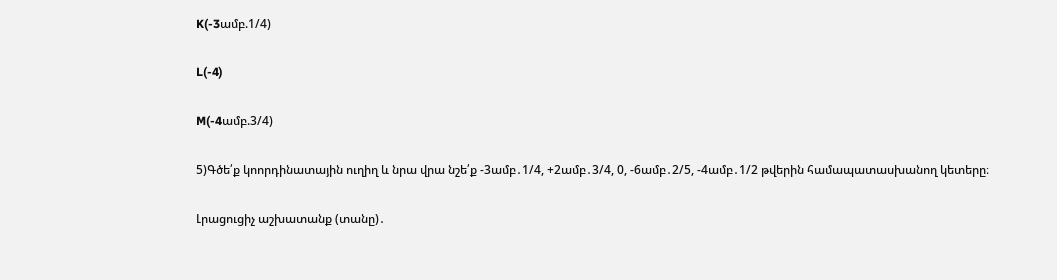K(-3ամբ.1/4)

L(-4)

M(-4ամբ.3/4)

5)Գծե՛ք կոորդինատային ուղիղ և նրա վրա նշե՛ք -3ամբ․1/4, +2ամբ․3/4, 0, -6ամբ․2/5, -4ամբ․1/2 թվերին համապատասխանող կետերը։

Լրացուցիչ աշխատանք (տանը)․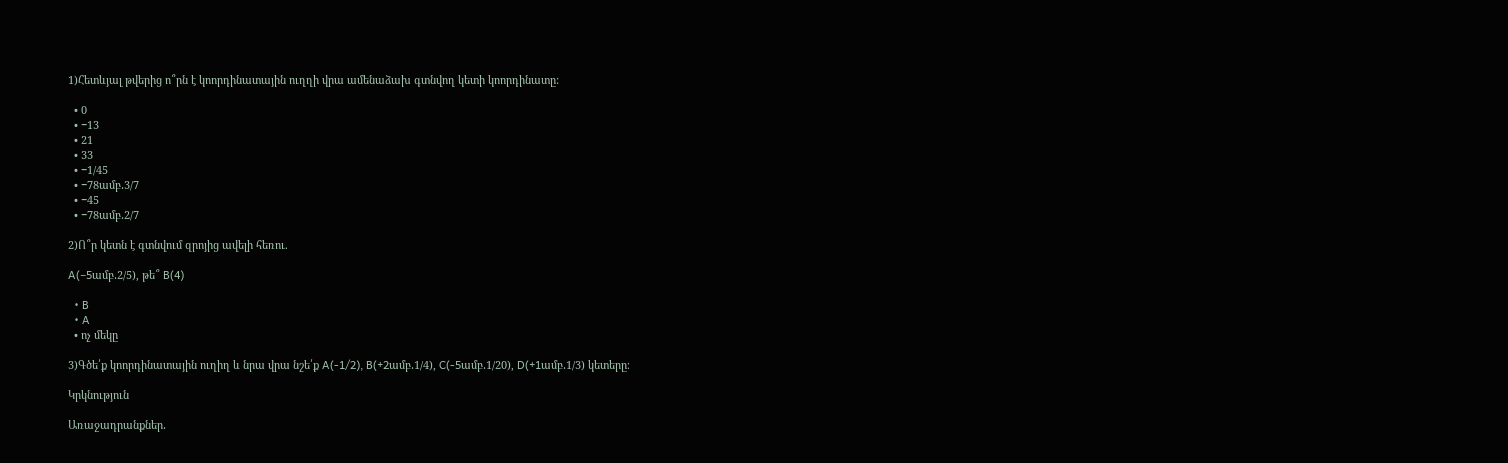1)Հետևյալ թվերից ո՞րն է կոորդինատային ուղղի վրա ամենաձախ գտնվող կետի կոորդինատը:

  • 0
  • −13
  • 21
  • 33
  • −1/45
  • −78ամբ․3/7
  • −45
  • −78ամբ․2/7

2)Ո՞ր կետն է գտնվում զրոյից ավելի հեռու.

A(−5ամբ․2/5), թե՞ B(4)

  • B
  • A
  • ոչ մեկը

3)Գծե՛ք կոորդինատային ուղիղ և նրա վրա նշե՛ք A(-1/2), B(+2ամբ․1/4), C(-5ամբ․1/20), D(+1ամբ․1/3) կետերը։

Կրկնություն

Առաջադրանքներ․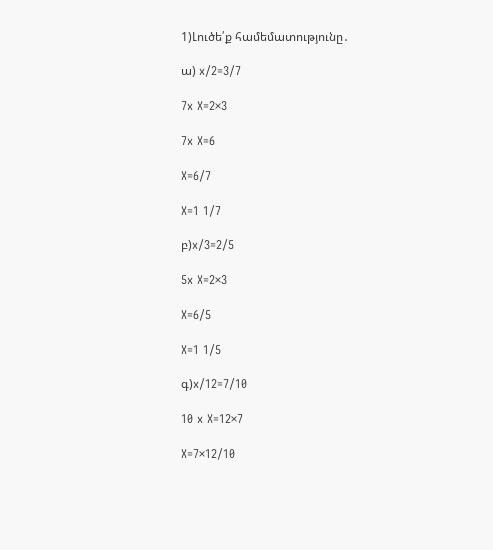1)Լուծե՛ք համեմատությունը․

ա) x/2=3/7

7x X=2×3

7x X=6

X=6/7

X=1 1/7

բ)x/3=2/5

5x X=2×3

X=6/5

X=1 1/5

գ)x/12=7/10

10 x X=12×7

X=7×12/10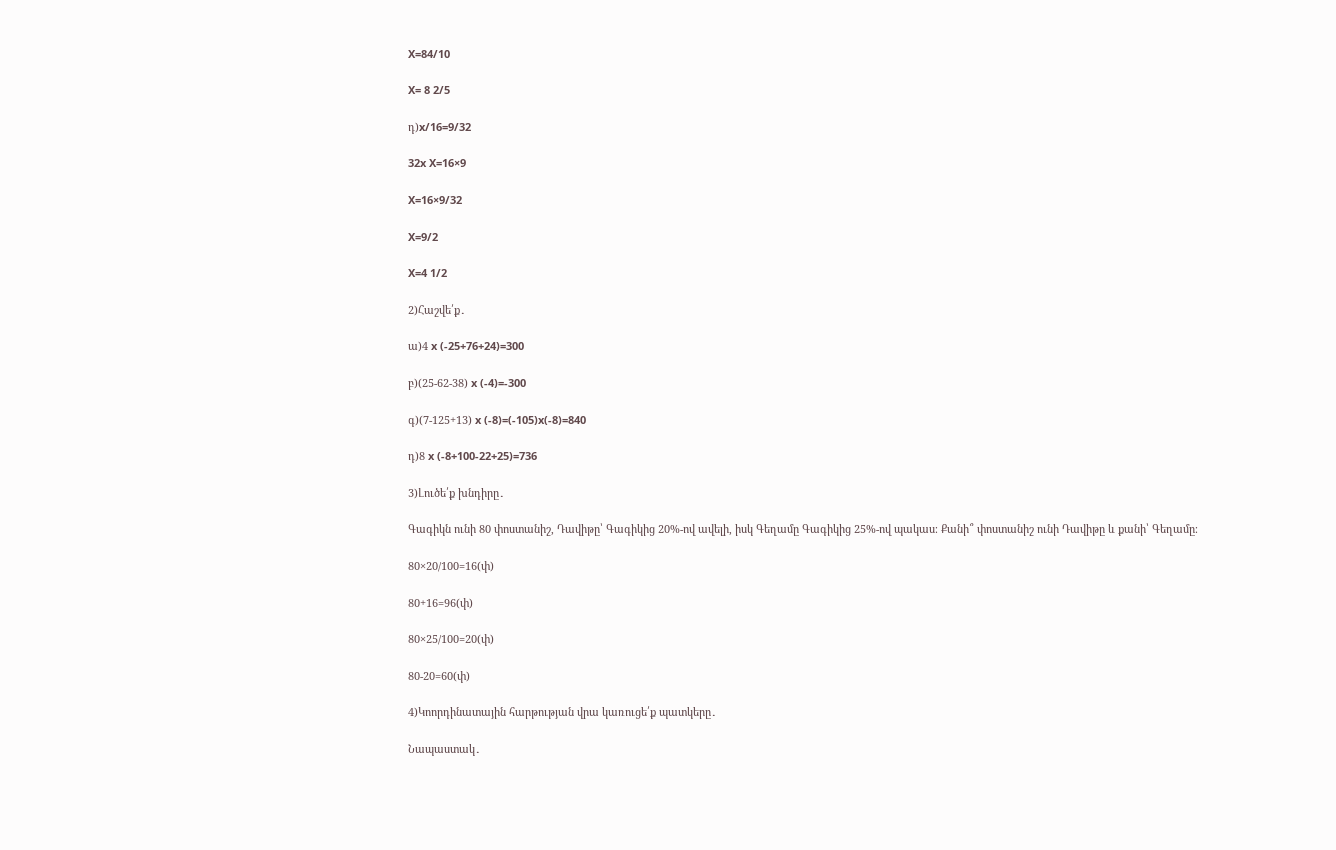X=84/10

X= 8 2/5

դ)x/16=9/32

32x X=16×9

X=16×9/32

X=9/2

X=4 1/2

2)Հաշվե՛ք․

ա)4 x (-25+76+24)=300

բ)(25-62-38) x (-4)=-300

գ)(7-125+13) x (-8)=(-105)x(-8)=840

դ)8 x (-8+100-22+25)=736

3)Լուծե՛ք խնդիրը․

Գագիկն ունի 80 փոստանիշ, Դավիթը՝ Գագիկից 20%-ով ավելի, իսկ Գեղամը Գագիկից 25%-ով պակաս։ Քանի՞ փոստանիշ ունի Դավիթը և քանի՝ Գեղամը։

80×20/100=16(փ)

80+16=96(փ)

80×25/100=20(փ)

80-20=60(փ)

4)Կոորդինատային հարթության վրա կառուցե՛ք պատկերը․

Նապաստակ․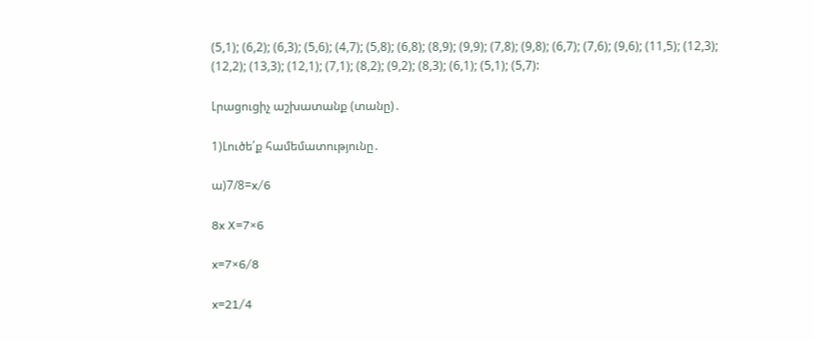(5,1); (6,2); (6,3); (5,6); (4,7); (5,8); (6,8); (8,9); (9,9); (7,8); (9,8); (6,7); (7,6); (9,6); (11,5); (12,3); (12,2); (13,3); (12,1); (7,1); (8,2); (9,2); (8,3); (6,1); (5,1); (5,7):

Լրացուցիչ աշխատանք (տանը)․

1)Լուծե՛ք համեմատությունը․

ա)7/8=x/6

8x X=7×6

x=7×6/8

x=21/4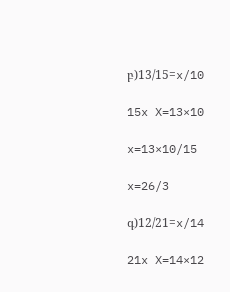բ)13/15=x/10

15x X=13×10

x=13×10/15

x=26/3

գ)12/21=x/14

21x X=14×12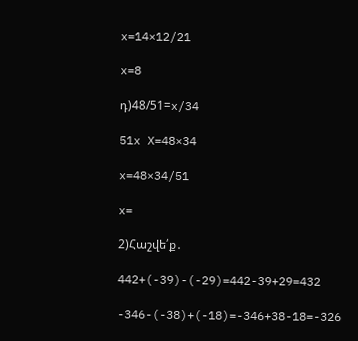x=14×12/21

x=8

դ)48/51=x/34

51x X=48×34

x=48×34/51

x=

2)Հաշվե՛ք․

442+(-39)-(-29)=442-39+29=432

-346-(-38)+(-18)=-346+38-18=-326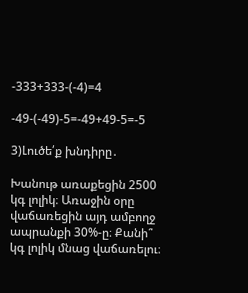-333+333-(-4)=4

-49-(-49)-5=-49+49-5=-5

3)Լուծե՛ք խնդիրը․

Խանութ առաքեցին 2500 կգ լոլիկ։ Առաջին օրը վաճառեցին այդ ամբողջ ապրանքի 30%-ը։ Քանի՞ կգ լոլիկ մնաց վաճառելու։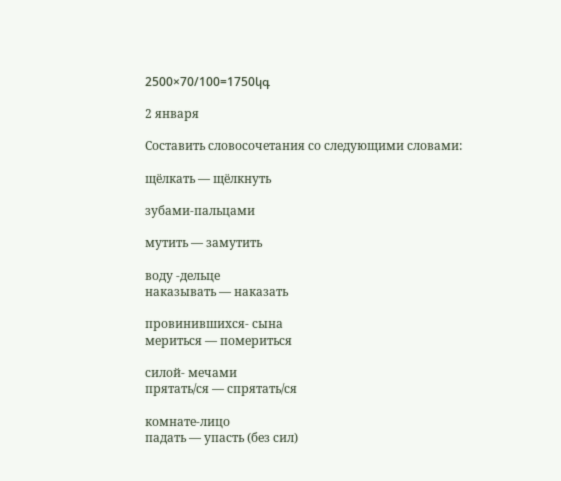2500×70/100=1750կգ

2 января

Составить словосочетания со следующими словами:

щёлкать — щёлкнуть

зубами-пальцами

мутить — замутить

воду -дельце
наказывать — наказать

провинившихся- сына
мериться — помериться

силой- мечами
прятать/ся — спрятать/ся

комнате-лицо
падать — упасть (без сил)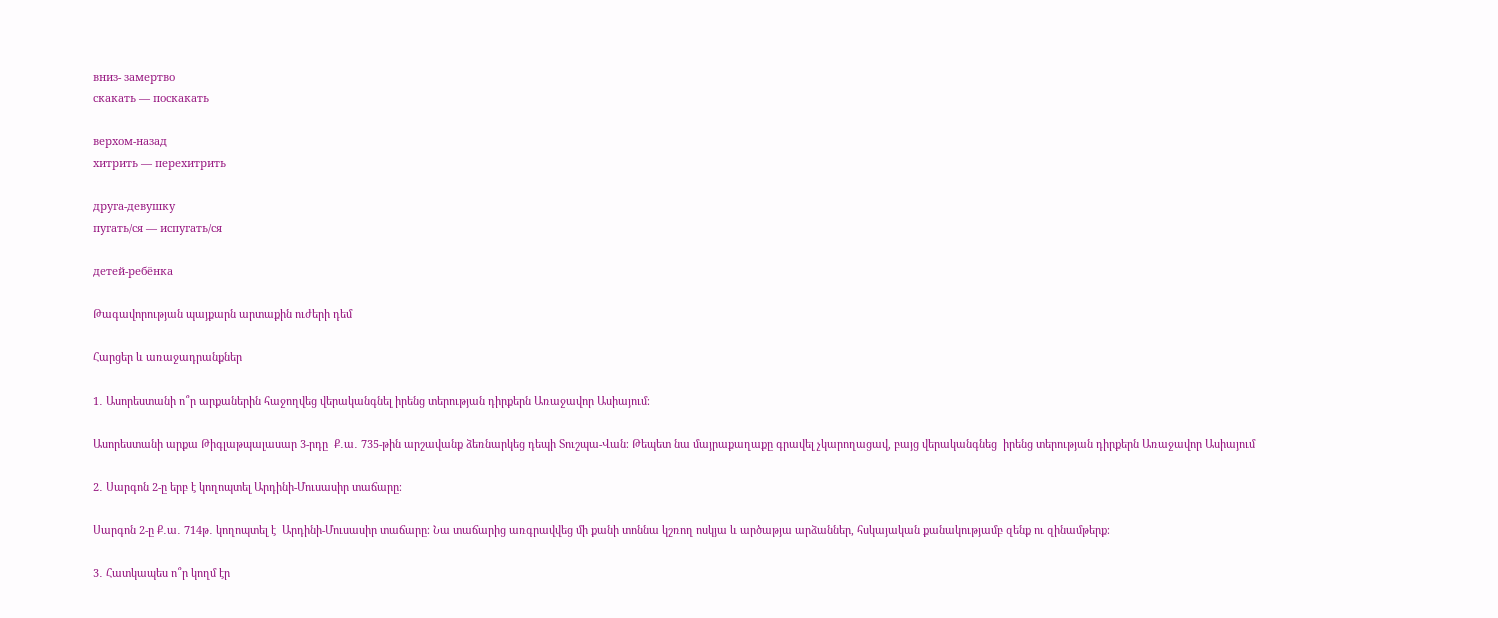вниз- замертво
скакать — поскакать

верхом-назад
хитрить — перехитрить

друга-девушку
пугать/ся — испугать/ся

детей-ребёнка

Թագավորության պայքարն արտաքին ուժերի դեմ

Հարցեր և առաջադրանքներ

1․ Ասորեստանի ո՞ր արքաներին հաջողվեց վերականգնել իրենց տերության դիրքերն Առաջավոր Ասիայում։

Ասորեստանի արքա Թիգլաթպալասար 3-րդը  Ք․ա․ 735-թին արշավանք ձեռնարկեց դեպի Տուշպա-Վան։ Թեպետ նա մայրաքաղաքը գրավել չկարողացավ, բայց վերականգնեց  իրենց տերության դիրքերն Առաջավոր Ասիայում

2․ Սարգոն 2-ը երբ է կողոպտել Արդինի-Մուսասիր տաճարը։

Սարգոն 2-ը Ք․ա․ 714թ․ կողոպտել է  Արդինի-Մուսասիր տաճարը։ Նա տաճարից առգրավվեց մի քանի տոննա կշռող ոսկյա և արծաթյա արձաններ, հսկայական քանակությամբ զենք ու զինամթերք։

3․ Հատկապես ո՞ր կողմ էր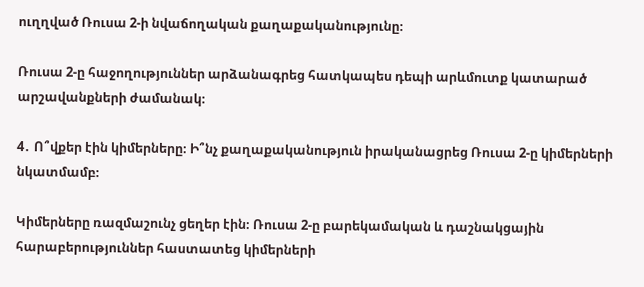ուղղված Ռուսա 2-ի նվաճողական քաղաքականությունը։

Ռուսա 2-ը հաջողություններ արձանագրեց հատկապես դեպի արևմուտք կատարած արշավանքների ժամանակ։

4․ Ո՞վքեր էին կիմերները։ Ի՞նչ քաղաքականություն իրականացրեց Ռուսա 2-ը կիմերների նկատմամբ։

Կիմերները ռազմաշունչ ցեղեր էին։ Ռուսա 2-ը բարեկամական և դաշնակցային հարաբերություններ հաստատեց կիմերների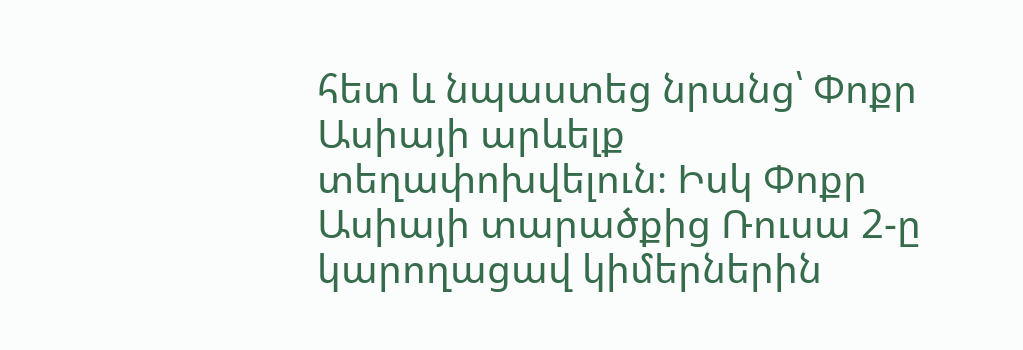հետ և նպաստեց նրանց՝ Փոքր Ասիայի արևելք տեղափոխվելուն։ Իսկ Փոքր Ասիայի տարածքից Ռուսա 2-ը կարողացավ կիմերներին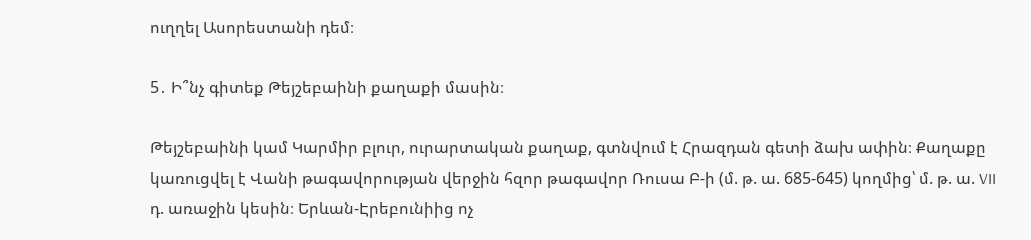ուղղել Ասորեստանի դեմ։

5․ Ի՞նչ գիտեք Թեյշեբաինի քաղաքի մասին։

Թեյշեբաինի կամ Կարմիր բլուր, ուրարտական քաղաք, գտնվում է Հրազդան գետի ձախ ափին։ Քաղաքը կառուցվել է Վանի թագավորության վերջին հզոր թագավոր Ռուսա Բ-ի (մ. թ. ա. 685-645) կողմից՝ մ. թ. ա. VII դ. առաջին կեսին։ Երևան-Էրեբունիից ոչ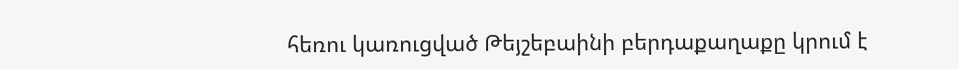հեռու կառուցված Թեյշեբաինի բերդաքաղաքը կրում է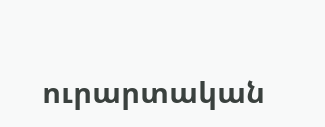ուրարտական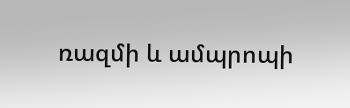ռազմի և ամպրոպի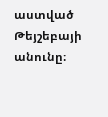աստված Թեյշեբայի անունը։